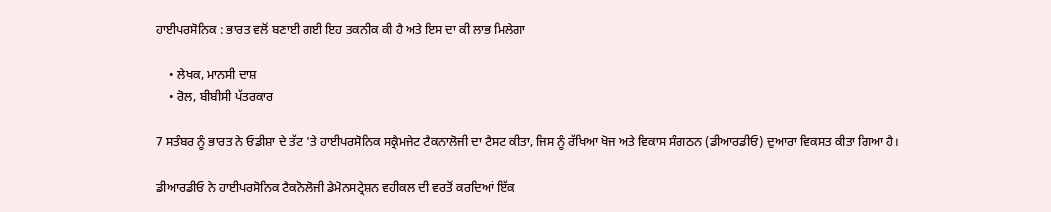ਹਾਈਪਰਸੋਨਿਕ : ਭਾਰਤ ਵਲੋਂ ਬਣਾਈ ਗਈ ਇਹ ਤਕਨੀਕ ਕੀ ਹੈ ਅਤੇ ਇਸ ਦਾ ਕੀ ਲਾਭ ਮਿਲੇਗਾ

    • ਲੇਖਕ, ਮਾਨਸੀ ਦਾਸ਼
    • ਰੋਲ, ਬੀਬੀਸੀ ਪੱਤਰਕਾਰ

7 ਸਤੰਬਰ ਨੂੰ ਭਾਰਤ ਨੇ ਓਡੀਸ਼ਾ ਦੇ ਤੱਟ 'ਤੇ ਹਾਈਪਰਸੋਨਿਕ ਸਕ੍ਰੈਮਜੇਟ ਟੈਕਨਾਲੋਜੀ ਦਾ ਟੈਸਟ ਕੀਤਾ, ਜਿਸ ਨੂੰ ਰੱਖਿਆ ਖੋਜ ਅਤੇ ਵਿਕਾਸ ਸੰਗਠਨ (ਡੀਆਰਡੀਓ) ਦੁਆਰਾ ਵਿਕਸਤ ਕੀਤਾ ਗਿਆ ਹੈ।

ਡੀਆਰਡੀਓ ਨੇ ਹਾਈਪਰਸੋਨਿਕ ਟੈਕਨੋਲੋਜੀ ਡੇਮੋਨਸਟ੍ਰੇਸ਼ਨ ਵਹੀਕਲ ਦੀ ਵਰਤੋਂ ਕਰਦਿਆਂ ਇੱਕ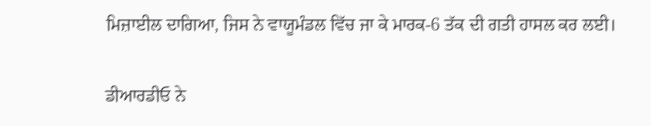ਮਿਜ਼ਾਈਲ ਦਾਗਿਆ, ਜਿਸ ਨੇ ਵਾਯੂਮੰਡਲ ਵਿੱਚ ਜਾ ਕੇ ਮਾਰਕ-6 ਤੱਕ ਦੀ ਗਤੀ ਹਾਸਲ ਕਰ ਲਈ।

ਡੀਆਰਡੀਓ ਨੇ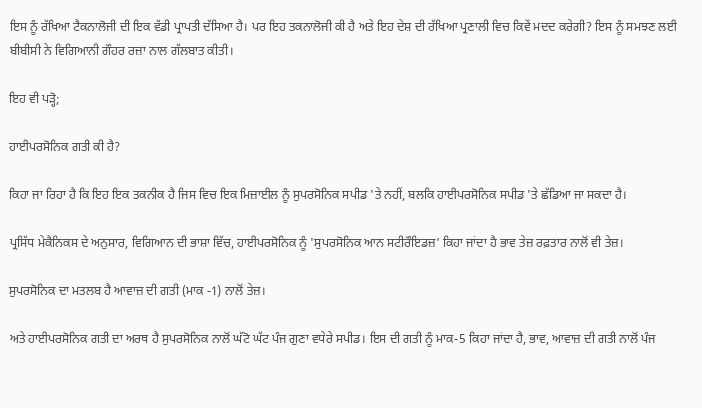ਇਸ ਨੂੰ ਰੱਖਿਆ ਟੈਕਨਾਲੋਜੀ ਦੀ ਇਕ ਵੱਡੀ ਪ੍ਰਾਪਤੀ ਦੱਸਿਆ ਹੈ। ਪਰ ਇਹ ਤਕਨਾਲੋਜੀ ਕੀ ਹੈ ਅਤੇ ਇਹ ਦੇਸ਼ ਦੀ ਰੱਖਿਆ ਪ੍ਰਣਾਲੀ ਵਿਚ ਕਿਵੇਂ ਮਦਦ ਕਰੇਗੀ? ਇਸ ਨੂੰ ਸਮਝਣ ਲਈ ਬੀਬੀਸੀ ਨੇ ਵਿਗਿਆਨੀ ਗੌਹਰ ਰਜ਼ਾ ਨਾਲ ਗੱਲਬਾਤ ਕੀਤੀ।

ਇਹ ਵੀ ਪੜ੍ਹੋ;

ਹਾਈਪਰਸੋਨਿਕ ਗਤੀ ਕੀ ਹੈ?

ਕਿਹਾ ਜਾ ਰਿਹਾ ਹੈ ਕਿ ਇਹ ਇਕ ਤਕਨੀਕ ਹੈ ਜਿਸ ਵਿਚ ਇਕ ਮਿਜ਼ਾਈਲ ਨੂੰ ਸੁਪਰਸੋਨਿਕ ਸਪੀਡ 'ਤੇ ਨਹੀਂ, ਬਲਕਿ ਹਾਈਪਰਸੋਨਿਕ ਸਪੀਡ 'ਤੇ ਛੱਡਿਆ ਜਾ ਸਕਦਾ ਹੈ।

ਪ੍ਰਸਿੱਧ ਮੇਕੈਨਿਕਸ ਦੇ ਅਨੁਸਾਰ, ਵਿਗਿਆਨ ਦੀ ਭਾਸ਼ਾ ਵਿੱਚ, ਹਾਈਪਰਸੋਨਿਕ ਨੂੰ 'ਸੁਪਰਸੋਨਿਕ ਆਨ ਸਟੀਰੌਇਡਜ਼' ਕਿਹਾ ਜਾਂਦਾ ਹੈ ਭਾਵ ਤੇਜ਼ ਰਫ਼ਤਾਰ ਨਾਲੋਂ ਵੀ ਤੇਜ਼।

ਸੁਪਰਸੋਨਿਕ ਦਾ ਮਤਲਬ ਹੈ ਆਵਾਜ਼ ਦੀ ਗਤੀ (ਮਾਕ -1) ਨਾਲੋਂ ਤੇਜ਼।

ਅਤੇ ਹਾਈਪਰਸੋਨਿਕ ਗਤੀ ਦਾ ਅਰਥ ਹੈ ਸੁਪਰਸੋਨਿਕ ਨਾਲੋਂ ਘੱਟੋ ਘੱਟ ਪੰਜ ਗੁਣਾ ਵਧੇਰੇ ਸਪੀਡ। ਇਸ ਦੀ ਗਤੀ ਨੂੰ ਮਾਕ-5 ਕਿਹਾ ਜਾਂਦਾ ਹੈ, ਭਾਵ, ਆਵਾਜ਼ ਦੀ ਗਤੀ ਨਾਲੋਂ ਪੰਜ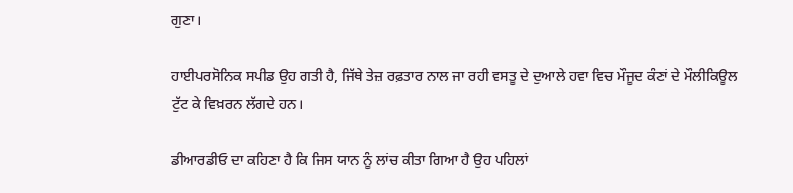ਗੁਣਾ।

ਹਾਈਪਰਸੋਨਿਕ ਸਪੀਡ ਉਹ ਗਤੀ ਹੈ, ਜਿੱਥੇ ਤੇਜ਼ ਰਫ਼ਤਾਰ ਨਾਲ ਜਾ ਰਹੀ ਵਸਤੂ ਦੇ ਦੁਆਲੇ ਹਵਾ ਵਿਚ ਮੌਜੂਦ ਕੰਣਾਂ ਦੇ ਮੌਲੀਕਿਊਲ ਟੁੱਟ ਕੇ ਵਿਖ਼ਰਨ ਲੱਗਦੇ ਹਨ।

ਡੀਆਰਡੀਓ ਦਾ ਕਹਿਣਾ ਹੈ ਕਿ ਜਿਸ ਯਾਨ ਨੂੰ ਲਾਂਚ ਕੀਤਾ ਗਿਆ ਹੈ ਉਹ ਪਹਿਲਾਂ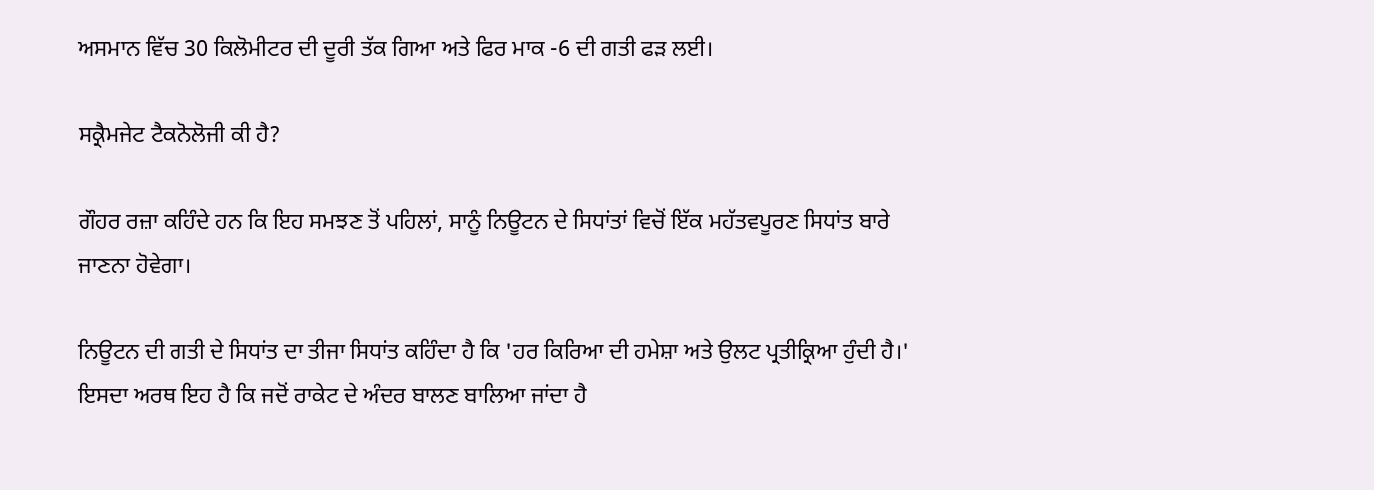ਅਸਮਾਨ ਵਿੱਚ 30 ਕਿਲੋਮੀਟਰ ਦੀ ਦੂਰੀ ਤੱਕ ਗਿਆ ਅਤੇ ਫਿਰ ਮਾਕ -6 ਦੀ ਗਤੀ ਫੜ ਲਈ।

ਸਕ੍ਰੈਮਜੇਟ ਟੈਕਨੋਲੋਜੀ ਕੀ ਹੈ?

ਗੌਹਰ ਰਜ਼ਾ ਕਹਿੰਦੇ ਹਨ ਕਿ ਇਹ ਸਮਝਣ ਤੋਂ ਪਹਿਲਾਂ, ਸਾਨੂੰ ਨਿਊਟਨ ਦੇ ਸਿਧਾਂਤਾਂ ਵਿਚੋਂ ਇੱਕ ਮਹੱਤਵਪੂਰਣ ਸਿਧਾਂਤ ਬਾਰੇ ਜਾਣਨਾ ਹੋਵੇਗਾ।

ਨਿਊਟਨ ਦੀ ਗਤੀ ਦੇ ਸਿਧਾਂਤ ਦਾ ਤੀਜਾ ਸਿਧਾਂਤ ਕਹਿੰਦਾ ਹੈ ਕਿ 'ਹਰ ਕਿਰਿਆ ਦੀ ਹਮੇਸ਼ਾ ਅਤੇ ਉਲਟ ਪ੍ਰਤੀਕ੍ਰਿਆ ਹੁੰਦੀ ਹੈ।' ਇਸਦਾ ਅਰਥ ਇਹ ਹੈ ਕਿ ਜਦੋਂ ਰਾਕੇਟ ਦੇ ਅੰਦਰ ਬਾਲਣ ਬਾਲਿਆ ਜਾਂਦਾ ਹੈ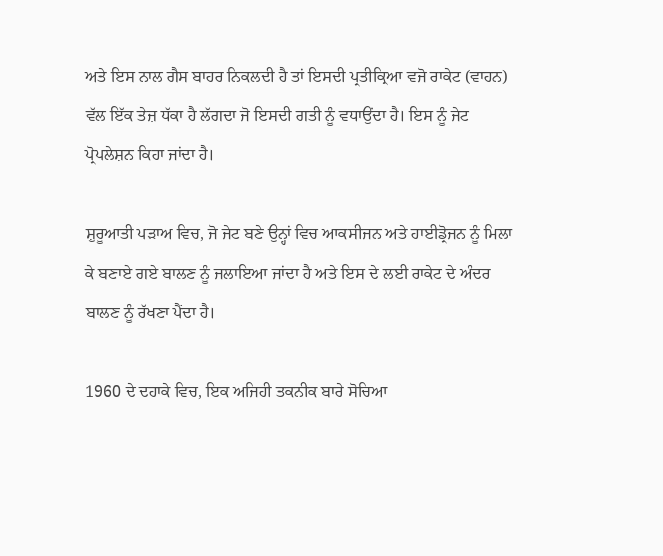ਅਤੇ ਇਸ ਨਾਲ ਗੈਸ ਬਾਹਰ ਨਿਕਲਦੀ ਹੈ ਤਾਂ ਇਸਦੀ ਪ੍ਰਤੀਕ੍ਰਿਆ ਵਜੋ ਰਾਕੇਟ (ਵਾਹਨ) ਵੱਲ ਇੱਕ ਤੇਜ਼ ਧੱਕਾ ਹੈ ਲੱਗਦਾ ਜੋ ਇਸਦੀ ਗਤੀ ਨੂੰ ਵਧਾਉਂਦਾ ਹੈ। ਇਸ ਨੂੰ ਜੇਟ ਪ੍ਰੋਪਲੇਸ਼ਨ ਕਿਹਾ ਜਾਂਦਾ ਹੈ।

ਸ਼ੁਰੂਆਤੀ ਪੜਾਅ ਵਿਚ, ਜੋ ਜੇਟ ਬਣੇ ਉਨ੍ਹਾਂ ਵਿਚ ਆਕਸੀਜਨ ਅਤੇ ਹਾਈਡ੍ਰੋਜਨ ਨੂੰ ਮਿਲਾ ਕੇ ਬਣਾਏ ਗਏ ਬਾਲਣ ਨੂੰ ਜਲਾਇਆ ਜਾਂਦਾ ਹੈ ਅਤੇ ਇਸ ਦੇ ਲਈ ਰਾਕੇਟ ਦੇ ਅੰਦਰ ਬਾਲਣ ਨੂੰ ਰੱਖਣਾ ਪੈਂਦਾ ਹੈ।

1960 ਦੇ ਦਹਾਕੇ ਵਿਚ, ਇਕ ਅਜਿਹੀ ਤਕਨੀਕ ਬਾਰੇ ਸੋਚਿਆ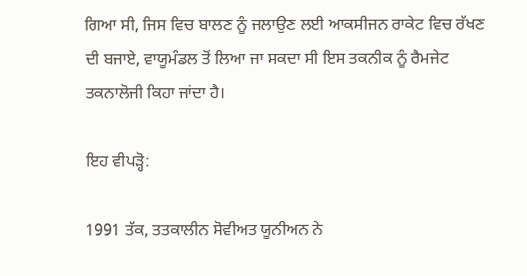ਗਿਆ ਸੀ, ਜਿਸ ਵਿਚ ਬਾਲਣ ਨੂੰ ਜਲਾਉਣ ਲਈ ਆਕਸੀਜਨ ਰਾਕੇਟ ਵਿਚ ਰੱਖਣ ਦੀ ਬਜਾਏ, ਵਾਯੂਮੰਡਲ ਤੋਂ ਲਿਆ ਜਾ ਸਕਦਾ ਸੀ ਇਸ ਤਕਨੀਕ ਨੂੰ ਰੈਮਜੇਟ ਤਕਨਾਲੋਜੀ ਕਿਹਾ ਜਾਂਦਾ ਹੈ।

ਇਹ ਵੀਪੜ੍ਹੋ:

1991 ਤੱਕ, ਤਤਕਾਲੀਨ ਸੋਵੀਅਤ ਯੂਨੀਅਨ ਨੇ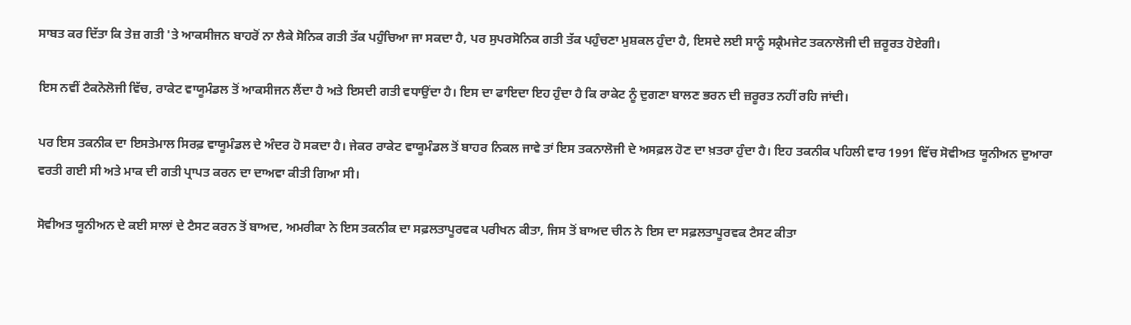ਸਾਬਤ ਕਰ ਦਿੱਤਾ ਕਿ ਤੇਜ਼ ਗਤੀ 'ਤੇ ਆਕਸੀਜਨ ਬਾਹਰੋਂ ਨਾ ਲੈਕੇ ਸੋਨਿਕ ਗਤੀ ਤੱਕ ਪਹੁੰਚਿਆ ਜਾ ਸਕਦਾ ਹੈ, ਪਰ ਸੁਪਰਸੋਨਿਕ ਗਤੀ ਤੱਕ ਪਹੁੰਚਣਾ ਮੁਸ਼ਕਲ ਹੁੰਦਾ ਹੈ, ਇਸਦੇ ਲਈ ਸਾਨੂੰ ਸਕ੍ਰੈਮਜੇਟ ਤਕਨਾਲੋਜੀ ਦੀ ਜ਼ਰੂਰਤ ਹੋਏਗੀ।

ਇਸ ਨਵੀਂ ਟੈਕਨੋਲੋਜੀ ਵਿੱਚ, ਰਾਕੇਟ ਵਾਯੂਮੰਡਲ ਤੋਂ ਆਕਸੀਜਨ ਲੈਂਦਾ ਹੈ ਅਤੇ ਇਸਦੀ ਗਤੀ ਵਧਾਉਂਦਾ ਹੈ। ਇਸ ਦਾ ਫਾਇਦਾ ਇਹ ਹੁੰਦਾ ਹੈ ਕਿ ਰਾਕੇਟ ਨੂੰ ਦੁਗਣਾ ਬਾਲਣ ਭਰਨ ਦੀ ਜ਼ਰੂਰਤ ਨਹੀਂ ਰਹਿ ਜਾਂਦੀ।

ਪਰ ਇਸ ਤਕਨੀਕ ਦਾ ਇਸਤੇਮਾਲ ਸਿਰਫ਼ ਵਾਯੂਮੰਡਲ ਦੇ ਅੰਦਰ ਹੋ ਸਕਦਾ ਹੈ। ਜੇਕਰ ਰਾਕੇਟ ਵਾਯੂਮੰਡਲ ਤੋਂ ਬਾਹਰ ਨਿਕਲ ਜਾਵੇ ਤਾਂ ਇਸ ਤਕਨਾਲੋਜੀ ਦੇ ਅਸਫ਼ਲ ਹੋਣ ਦਾ ਖ਼ਤਰਾ ਹੁੰਦਾ ਹੈ। ਇਹ ਤਕਨੀਕ ਪਹਿਲੀ ਵਾਰ 1991 ਵਿੱਚ ਸੋਵੀਅਤ ਯੂਨੀਅਨ ਦੁਆਰਾ ਵਰਤੀ ਗਈ ਸੀ ਅਤੇ ਮਾਕ ਦੀ ਗਤੀ ਪ੍ਰਾਪਤ ਕਰਨ ਦਾ ਦਾਅਵਾ ਕੀਤੀ ਗਿਆ ਸੀ।

ਸੋਵੀਅਤ ਯੂਨੀਅਨ ਦੇ ਕਈ ਸਾਲਾਂ ਦੇ ਟੈਸਟ ਕਰਨ ਤੋਂ ਬਾਅਦ, ਅਮਰੀਕਾ ਨੇ ਇਸ ਤਕਨੀਕ ਦਾ ਸਫ਼ਲਤਾਪੂਰਵਕ ਪਰੀਖਨ ਕੀਤਾ, ਜਿਸ ਤੋਂ ਬਾਅਦ ਚੀਨ ਨੇ ਇਸ ਦਾ ਸਫ਼ਲਤਾਪੂਰਵਕ ਟੈਸਟ ਕੀਤਾ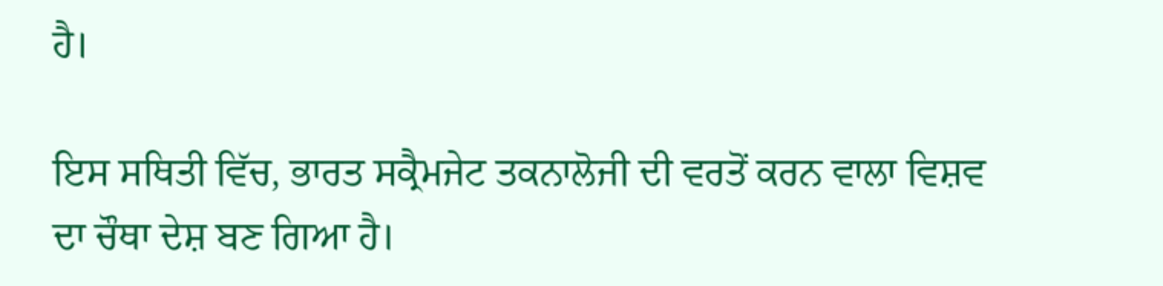ਹੈ।

ਇਸ ਸਥਿਤੀ ਵਿੱਚ, ਭਾਰਤ ਸਕ੍ਰੈਮਜੇਟ ਤਕਨਾਲੋਜੀ ਦੀ ਵਰਤੋਂ ਕਰਨ ਵਾਲਾ ਵਿਸ਼ਵ ਦਾ ਚੌਥਾ ਦੇਸ਼ ਬਣ ਗਿਆ ਹੈ।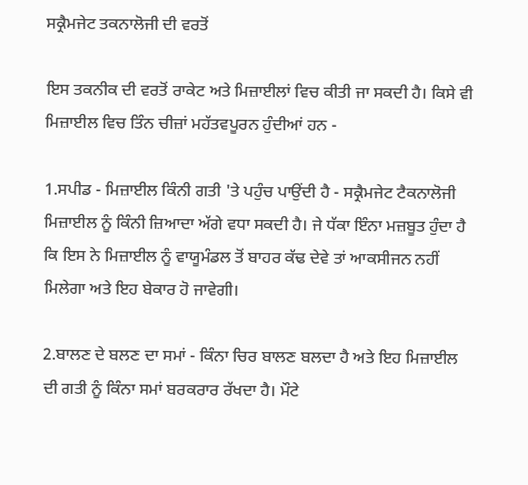ਸਕ੍ਰੈਮਜੇਟ ਤਕਨਾਲੋਜੀ ਦੀ ਵਰਤੋਂ

ਇਸ ਤਕਨੀਕ ਦੀ ਵਰਤੋਂ ਰਾਕੇਟ ਅਤੇ ਮਿਜ਼ਾਈਲਾਂ ਵਿਚ ਕੀਤੀ ਜਾ ਸਕਦੀ ਹੈ। ਕਿਸੇ ਵੀ ਮਿਜ਼ਾਈਲ ਵਿਚ ਤਿੰਨ ਚੀਜ਼ਾਂ ਮਹੱਤਵਪੂਰਨ ਹੁੰਦੀਆਂ ਹਨ -

1.ਸਪੀਡ - ਮਿਜ਼ਾਈਲ ਕਿੰਨੀ ਗਤੀ 'ਤੇ ਪਹੁੰਚ ਪਾਉਂਦੀ ਹੈ - ਸਕ੍ਰੈਮਜੇਟ ਟੈਕਨਾਲੋਜੀ ਮਿਜ਼ਾਈਲ ਨੂੰ ਕਿੰਨੀ ਜ਼ਿਆਦਾ ਅੱਗੇ ਵਧਾ ਸਕਦੀ ਹੈ। ਜੇ ਧੱਕਾ ਇੰਨਾ ਮਜ਼ਬੂਤ ਹੁੰਦਾ ਹੈ ਕਿ ਇਸ ਨੇ ਮਿਜ਼ਾਈਲ ਨੂੰ ਵਾਯੂਮੰਡਲ ਤੋਂ ਬਾਹਰ ਕੱਢ ਦੇਵੇ ਤਾਂ ਆਕਸੀਜਨ ਨਹੀਂ ਮਿਲੇਗਾ ਅਤੇ ਇਹ ਬੇਕਾਰ ਹੋ ਜਾਵੇਗੀ।

2.ਬਾਲਣ ਦੇ ਬਲਣ ਦਾ ਸਮਾਂ - ਕਿੰਨਾ ਚਿਰ ਬਾਲਣ ਬਲਦਾ ਹੈ ਅਤੇ ਇਹ ਮਿਜ਼ਾਈਲ ਦੀ ਗਤੀ ਨੂੰ ਕਿੰਨਾ ਸਮਾਂ ਬਰਕਰਾਰ ਰੱਖਦਾ ਹੈ। ਮੌਟੇ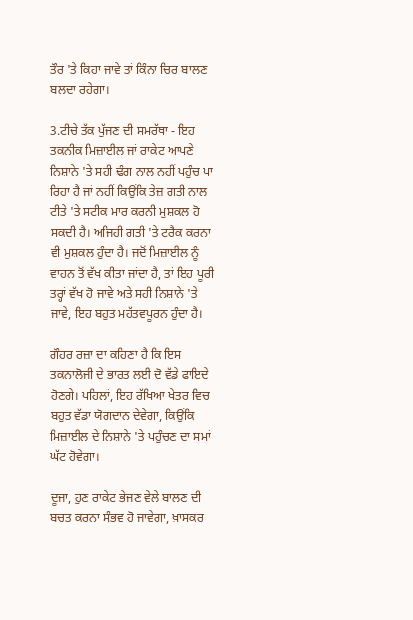ਤੌਰ 'ਤੇ ਕਿਹਾ ਜਾਵੇ ਤਾਂ ਕਿੰਨਾ ਚਿਰ ਬਾਲਣ ਬਲਦਾ ਰਹੇਗਾ।

3.ਟੀਚੇ ਤੱਕ ਪੁੱਜਣ ਦੀ ਸਮਰੱਥਾ - ਇਹ ਤਕਨੀਕ ਮਿਜ਼ਾਈਲ ਜਾਂ ਰਾਕੇਟ ਆਪਣੇ ਨਿਸ਼ਾਨੇ 'ਤੇ ਸਹੀ ਢੰਗ ਨਾਲ ਨਹੀਂ ਪਹੁੰਚ ਪਾ ਰਿਹਾ ਹੈ ਜਾਂ ਨਹੀਂ ਕਿਉਂਕਿ ਤੇਜ਼ ਗਤੀ ਨਾਲ ਟੀਤੇ 'ਤੇ ਸਟੀਕ ਮਾਰ ਕਰਨੀ ਮੁਸ਼ਕਲ ਹੋ ਸਕਦੀ ਹੈ। ਅਜਿਹੀ ਗਤੀ 'ਤੇ ਟਰੈਕ ਕਰਨਾ ਵੀ ਮੁਸ਼ਕਲ ਹੁੰਦਾ ਹੈ। ਜਦੋਂ ਮਿਜ਼ਾਈਲ ਨੂੰ ਵਾਹਨ ਤੋਂ ਵੱਖ ਕੀਤਾ ਜਾਂਦਾ ਹੈ, ਤਾਂ ਇਹ ਪੂਰੀ ਤਰ੍ਹਾਂ ਵੱਖ ਹੋ ਜਾਵੇ ਅਤੇ ਸਹੀ ਨਿਸ਼ਾਨੇ 'ਤੇ ਜਾਵੇ, ਇਹ ਬਹੁਤ ਮਹੱਤਵਪੂਰਨ ਹੁੰਦਾ ਹੈ।

ਗੌਹਰ ਰਜ਼ਾ ਦਾ ਕਹਿਣਾ ਹੈ ਕਿ ਇਸ ਤਕਨਾਲੋਜੀ ਦੇ ਭਾਰਤ ਲਈ ਦੋ ਵੱਡੇ ਫਾਇਦੇ ਹੋਣਗੇ। ਪਹਿਲਾਂ, ਇਹ ਰੱਖਿਆ ਖੇਤਰ ਵਿਚ ਬਹੁਤ ਵੱਡਾ ਯੋਗਦਾਨ ਦੇਵੇਗਾ, ਕਿਉਂਕਿ ਮਿਜ਼ਾਈਲ ਦੇ ਨਿਸ਼ਾਨੇ 'ਤੇ ਪਹੁੰਚਣ ਦਾ ਸਮਾਂ ਘੱਟ ਹੋਵੇਗਾ।

ਦੂਜਾ, ਹੁਣ ਰਾਕੇਟ ਭੇਜਣ ਵੇਲੇ ਬਾਲਣ ਦੀ ਬਚਤ ਕਰਨਾ ਸੰਭਵ ਹੋ ਜਾਵੇਗਾ, ਖ਼ਾਸਕਰ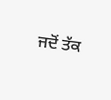ਜਦੋਂ ਤੱਕ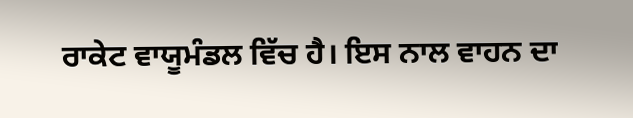ਰਾਕੇਟ ਵਾਯੂਮੰਡਲ ਵਿੱਚ ਹੈ। ਇਸ ਨਾਲ ਵਾਹਨ ਦਾ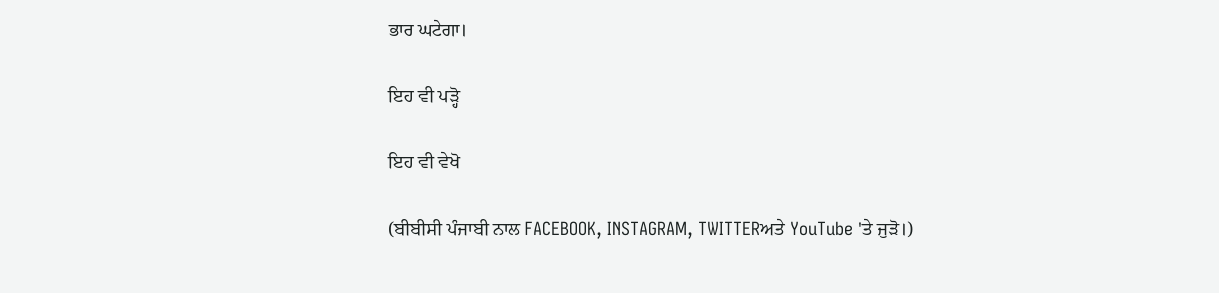ਭਾਰ ਘਟੇਗਾ।

ਇਹ ਵੀ ਪੜ੍ਹੋ

ਇਹ ਵੀ ਵੇਖੋ

(ਬੀਬੀਸੀ ਪੰਜਾਬੀ ਨਾਲ FACEBOOK, INSTAGRAM, TWITTERਅਤੇ YouTube 'ਤੇ ਜੁੜੋ।)